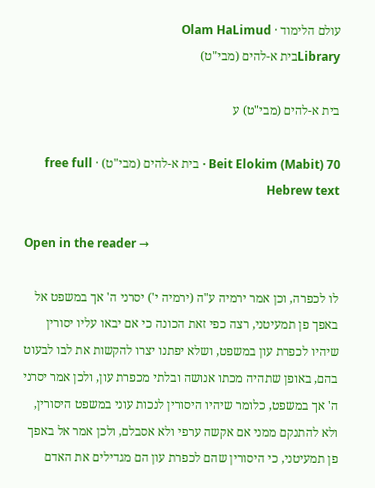עולם הלימוד · Olam HaLimud
Libraryבית א-להים (מבי"ט)

בית א-להים (מבי"ט) ע

Beit Elokim (Mabit) 70 · בית א-להים (מבי"ט) · free full Hebrew text

Open in the reader →

לו לכפרה, וכן אמר ירמיה ע"ה (ירמיה י') יסרני ה' אך במשפט אל באפך פן תמעיטני, רצה כפי זאת הכונה כי אם יבאו עליו יסורין שיהיו לכפרת עון במשפט, ושלא יפתנו יצרו להקשות את לבו לבעוט בהם, באופן שתהיה מכתו אנושה ובלתי מכפרת עון, ולכן אמר יסרני ה' אך במשפט, כלומר שיהיו היסורין לנכות עוני במשפט היסורין, ולא להתנקם ממני אם אקשה ערפי ולא אסבלם, ולכן אמר אל באפך פן תמעיטני, כי היסורין שהם לכפרת עון הם מגדילים את האדם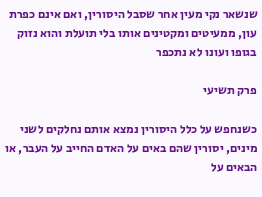שנשאר נקי מעין אחר שסבל היסורין, ואם אינם כפרת עון, ממעיטים ומקטינים אותו בלי תועלת והוא נזוק בגופו ועונו לא נתכפר

פרק תשיעי

כשנחפש על כלל היסורין נמצא אותם נחלקים לשני מינים, יסורין שהם באים על האדם החייב על העבר, או הבאים על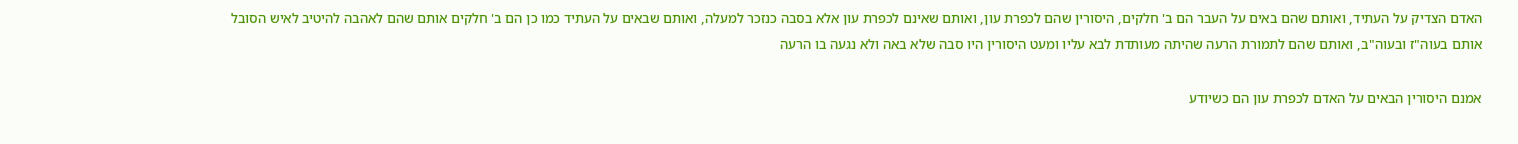האדם הצדיק על העתיד, ואותם שהם באים על העבר הם ב' חלקים, היסורין שהם לכפרת עון, ואותם שאינם לכפרת עון אלא בסבה כנזכר למעלה, ואותם שבאים על העתיד כמו כן הם ב' חלקים אותם שהם לאהבה להיטיב לאיש הסובל אותם בעוה"ז ובעוה"ב, ואותם שהם לתמורת הרעה שהיתה מעותדת לבא עליו ומעט היסורין היו סבה שלא באה ולא נגעה בו הרעה

אמנם היסורין הבאים על האדם לכפרת עון הם כשיודע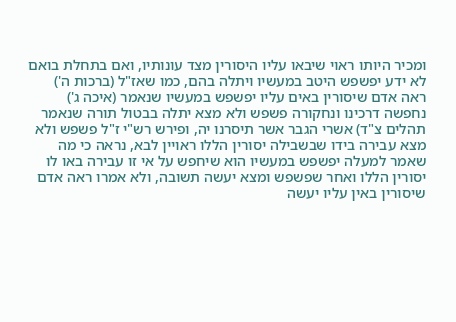ומכיר היותו ראוי שיבאו עליו היסורין מצד עונותיו, ואם בתחלת בואם לא ידע יפשפש היטב במעשיו ויתלה בהם, כמו שאז"ל (ברכות ה') ראה אדם שיסורין באים עליו יפשפש במעשיו שנאמר (איכה ג') נחפשה דרכינו ונחקורה פשפש ולא מצא יתלה בבטול תורה שנאמר תהלים צ"ד) אשרי הגבר אשר תיסרנו יה, ופירש רש"י ז"ל פשפש ולא מצא עבירה בידו שבשבילה יסורין הללו ראויין לבא, נראה כי מה שאמר למעלה יפשפש במעשיו הוא שיחפש על אי זו עבירה באו לו יסורין הללו ואחר שפשפש ומצא יעשה תשובה, ולא אמרו ראה אדם שיסורין באין עליו יעשה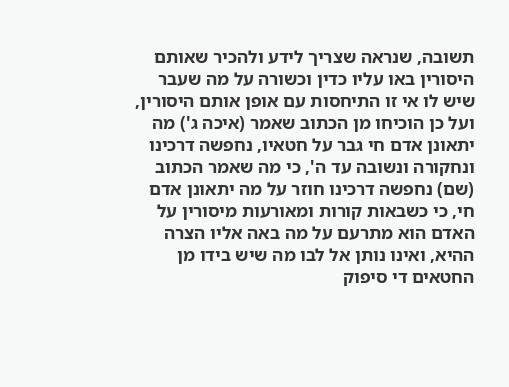תשובה, שנראה שצריך לידע ולהכיר שאותם היסורין באו עליו כדין וכשורה על מה שעבר שיש לו אי זו התיחסות עם אופן אותם היסורין, ועל כן הוכיחו מן הכתוב שאמר (איכה ג') מה יתאונן אדם חי גבר על חטאיו, נחפשה דרכינו ונחקורה ונשובה עד ה', כי מה שאמר הכתוב (שם) נחפשה דרכינו חוזר על מה יתאונן אדם חי, כי כשבאות קורות ומאורעות מיסורין על האדם הוא מתרעם על מה באה אליו הצרה ההיא, ואינו נותן אל לבו מה שיש בידו מן החטאים די סיפוק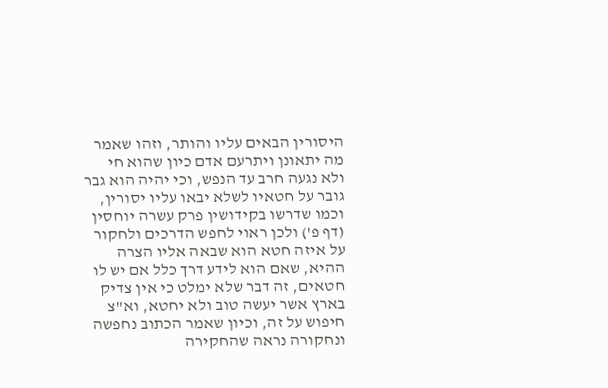היסורין הבאים עליו והותר, וזהו שאמר מה יתאונן ויתרעם אדם כיון שהוא חי ולא נגעה חרב עד הנפש, וכי יהיה הוא גבר גובר על חטאיו לשלא יבאו עליו יסורין, וכמו שדרשו בקידושין פרק עשרה יוחסין (דף פ') ולכן ראוי לחפש הדרכים ולחקור על איזה חטא הוא שבאה אליו הצרה ההיא, שאם הוא לידע דרך כלל אם יש לו חטאים, זה דבר שלא ימלט כי אין צדיק בארץ אשר יעשה טוב ולא יחטא, וא"צ חיפוש על זה, וכיון שאמר הכתוב נחפשה ונחקורה נראה שהחקירה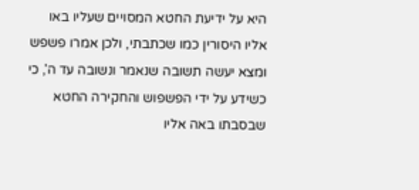היא על ידיעת החטא המסויים שעליו באו אליו היסורין כמו שכתבתי, ולכן אמרו פשפש ומצא יעשה תשובה שנאמר ונשובה עד ה', כי כשידע על ידי הפשפוש והחקירה החטא שבסבתו באה אליו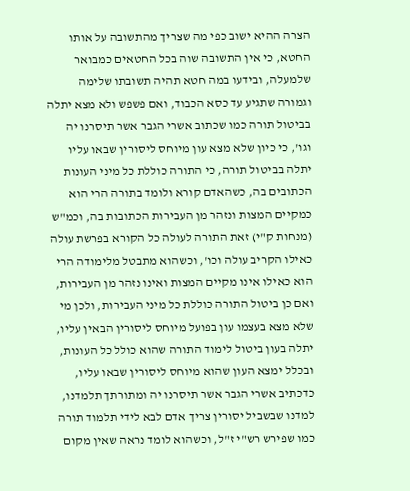הצרה ההיא ישוב כפי מה שצריך מהתשובה על אותו החטא, כי אין התשובה שוה בכל החטאים כמבואר שלמעלה, ובידעו במה חטא תהיה תשובתו שלימה וגמורה שתגיע עד כסא הכבוד, ואם פשפש ולא מצא יתלה בביטול תורה כמו שכתוב אשרי הגבר אשר תיסרנו יה וגו', כי כיון שלא מצא עון מיוחס ליסורין שבאו עליו יתלה בביטול תורה, כי התורה כוללת כל מיני העונות הכתובים בה, כשהאדם קורא ולומד בתורה הרי הוא כמקיים המצות ונזהר מן העבירות הכתובות בה, וכמ"ש (מנחות ק"י) זאת התורה לעולה כל הקורא בפרשת עולה כאילו הקריב עולה וכו', וכשהוא מתבטל מלימודה הרי הוא כאילו אינו מקיים המצות ואינו נזהר מן העבירות, ואם כן ביטול התורה כוללת כל מיני העבירות, ולכן מי שלא מצא בעצמו עון בפועל מיוחס ליסורין הבאין עליו, יתלה בעון ביטול לימוד התורה שהוא כולל כל העונות, ובכלל ימצא העון שהוא מיוחס ליסורין שבאו עליו, כדכתיב אשרי הגבר אשר תיסרנו יה ומתורתך תלמדנו, למדנו שבשביל יסורין צריך אדם לבא לידי תלמוד תורה כמו שפירש רש"י ז"ל, וכשהוא לומד נראה שאין מקום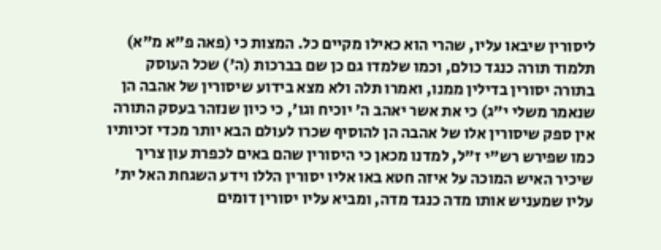ליסורין שיבאו עליו, שהרי הוא כאילו מקיים כל. המצות כי (פאה פ"א מ"א) תלמוד תורה כנגד כולם, וכמו שלמדו גם כן שם בברכות (ה') שכל העוסק בתורה יסורין בדילין ממנו, ואמרו תלה ולא מצא בידוע שיסורין של אהבה הן שנאמר משלי י"ג) כי את אשר יאהב ה' יוכיח וגו', כי כיון שנזהר בעסק התורה אין ספק שיסורין אלו של אהבה הן להוסיף שכרו לעולם הבא יותר מכדי זכיותיו כמו שפירש רש"י ז"ל, למדנו מכאן כי היסורין שהם באים לכפרת עון צריך שיכיר האיש המוכה על איזה חטא באו אליו יסורין הללו וידע השגחת האל ית' עליו שמעניש אותו מדה כנגד מדה, ומביא עליו יסורין דומים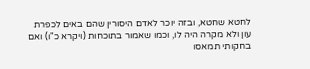לחטא שחטא, ובזה יוכר לאדם היסורין שהם באים לכפרת עון ולא מקרה היה לו, וכמו שאמור בתוכחות (ויקרא כ"ו) ואם בחקותי תמאסו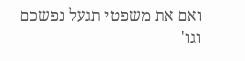ואם את משפטי תגעל נפשכם וגו'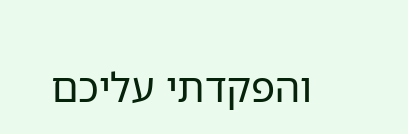והפקדתי עליכם